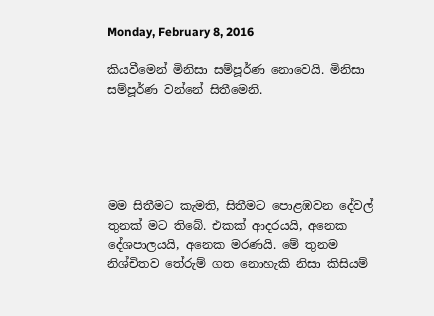Monday, February 8, 2016

කියවීමෙන් මිනිසා සම්පූර්ණ නොවෙයි. මිනිසා සම්පූර්ණ වන්නේ සිතීමෙනි.





මම සිතීමට කැමති, සිතීමට පොළඹවන දේවල් තුනක් මට තිබේ. එකක් ආදරයයි, අනෙක දේශපාලයයි, අනෙක මරණයි. මේ තුනම නිශ්චිතව තේරුම් ගත නොහැකි නිසා කිසියම්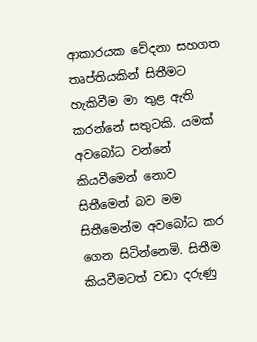ආකාරයක වේදනා සහගත තෘප්තියකින් සිතීමට හැකිවීම මා තුළ ඇති කරන්නේ සතුටකි. යමක් අවබෝධ වන්නේ කියවීමෙන් නොව සිතීමෙන් බව මම සිතීමෙන්ම අවබෝධ කර ගෙන සිටින්නෙමි. සිතීම කියවීමටත් වඩා දරුණු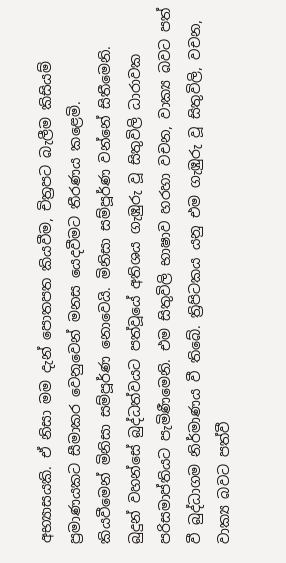අභ්‍යාසයකි. ඒ නිසා මම දැන් පොතපත කියවීම, චිත්‍රපට බැලීම කිසියම් ප්‍රමාණයකට සීමාකර වෙනුවෙන් මනස යෙදවීමට තීරණය කළෙමි.
කියවීමෙන් මිනිසා සම්පූර්ණ නොවෙයි. මිනිසා සම්පූර්ණ වන්නේ සිතීමෙනි.  බුදුන් වහන්සේ බුද්ධත්වයට පත්වූයේ අතිශය ගැඹුරු වූ සිතුවිලි ධාරාවක පරිසමාප්තියට පැමිණීමෙනි. එම සිතුවිලි භාෂාව හරහා වචන, වාක්‍ය බවට පත් වී බුද්ධාගම නිර්මාණය වී තිබේ. ත්‍රිපිටකය යනු එම ගැඹුරු වූ සිතුවිලි, වචන, වාක්‍ය බවට පත්වී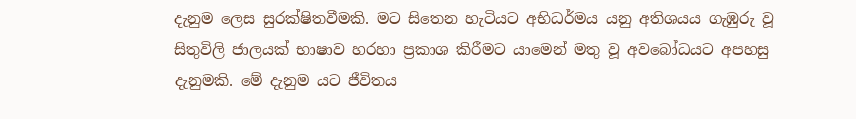දැනුම ලෙස සුරක්ෂිතවීමකි. මට සිතෙන හැටියට අභිධර්මය යනු අතිශයය ගැඹුරු වූ සිතුවිලි ජාලයක් භාෂාව හරහා ප්‍රකාශ කිරීමට යාමෙන් මතු වූ අවබෝධයට අපහසු දැනුමකි. මේ දැනුම යට ජීවිතය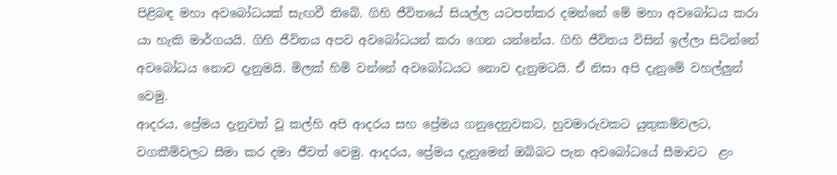පිළිබඳ මහා අවබෝධයක් සැඟවී තිබේ. ගිහි ජීවිතයේ සියල්ල යටපත්කර දමන්නේ මේ මහා අවබෝධය කරා යා හැකි මාර්ගයයි. ගිහි ජීවිතය අපව අවබෝධයන් කරා ගෙන යන්නේය. ගිහි ජීවිතය විසින් ඉල්ලා සිටින්නේ අවබෝධය නොව දැනුමයි. මිලක් හිමි වන්නේ අවබෝධයට නොව දැනුමටයි. ඒ නිසා අපි දැනුමේ වහල්ලුන් වෙමු.
ආදරය, ප්‍රේමය දැනුවත් වූ කල්හි අපි ආදරය සහ ප්‍රේමය ගනුදෙනුවකට, හුවමාරුවකට යුතුකම්වලට, වගකීම්වලට සීමා කර දමා ජීවත් වෙමු. ආදරය, ප්‍රේමය දැනුමෙන් ඔබ්බට පැන අවබෝධයේ සීමාවට  ළං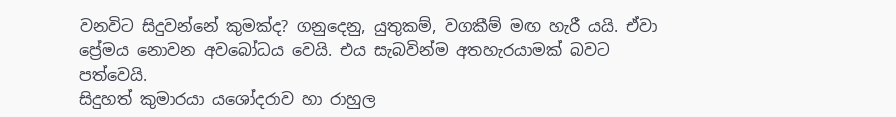වනවිට සිදුවන්නේ කුමක්ද? ගනුදෙනු, යුතුකම්, වගකීම් මඟ හැරී යයි. ඒවා ප්‍රේමය නොවන අවබෝධය වෙයි. එය සැබවින්ම අතහැරයාමක් බවට පත්වෙයි.
සිදුහත් කුමාරයා යශෝදරාව හා රාහුල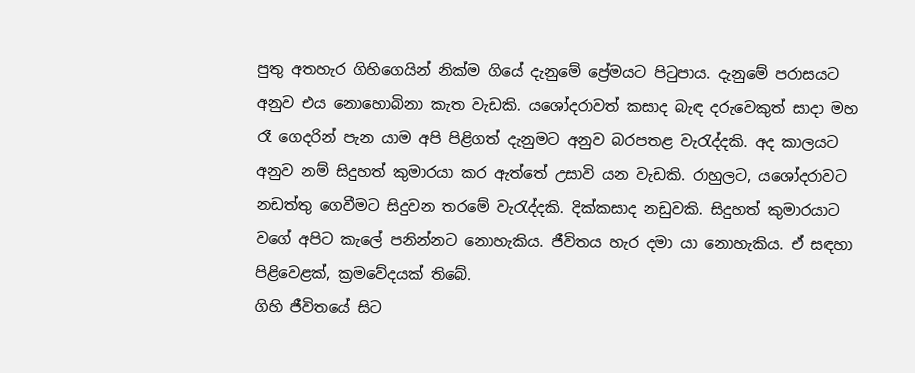පුතු අතහැර ගිහිගෙයින් නික්ම ගියේ දැනුමේ ප්‍රේමයට පිටුපාය. දැනුමේ පරාසයට අනුව එය නොහොබිනා කැත වැඩකි. යශෝදරාවත් කසාද බැඳ දරුවෙකුත් සාදා මහ රෑ ගෙදරින් පැන යාම අපි පිළිගත් දැනුමට අනුව බරපතළ වැරැද්දකි. අද කාලයට අනුව නම් සිදුහත් කුමාරයා කර ඇත්තේ උසාවි යන වැඩකි. රාහුලට, යශෝදරාවට නඩත්තු ගෙවීමට සිදුවන තරමේ වැරැද්දකි. දික්කසාද නඩුවකි. සිදුහත් කුමාරයාට වගේ අපිට කැලේ පනින්නට නොහැකිය. ජීවිතය හැර දමා යා නොහැකිය. ඒ සඳහා පිළිවෙළක්, ක්‍රමවේදයක් තිබේ.
ගිහි ජීවිතයේ සිට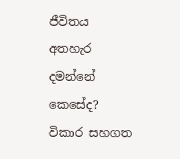ජීවිතය අතහැර දමන්නේ කෙසේද? විකාර සහගත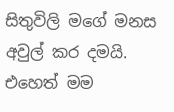සිතුවිලි මගේ මනස අවුල් කර දමයි. එහෙත් මම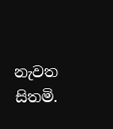නැවත සිතමි.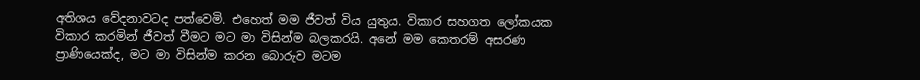අතිශය වේදනාවටද පත්වෙමි. එහෙත් මම ජීවත් විය යුතුය. විකාර සහගත ලෝකයක විකාර කරමින් ජීවත් වීමට මට මා විසින්ම බලකරයි. අනේ මම කෙතරම් අසරණ ප්‍රාණියෙක්ද, මට මා විසින්ම කරන බොරුව මටම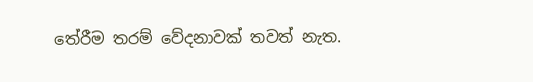තේරීම තරම් වේදනාවක් තවත් නැත.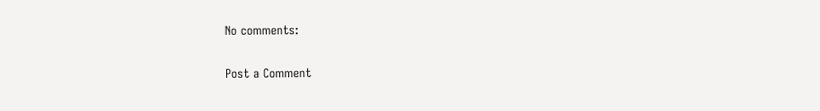No comments:

Post a Comment